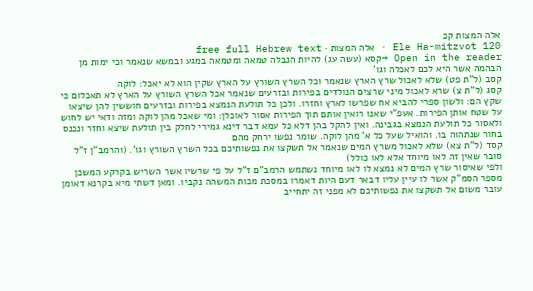אלה המצות קכ
Ele Ha-mitzvot 120 · אלה המצות · free full Hebrew text
Open in the reader →קסא (עשה עג) להיות הנבלה טמאה ומטמאה במגע ובמשא שנאמר וכי ימות מן הבהמה אשר היא לכם לאכלה וגו'
קסב (ל"ת פט) שלא לאכול שרץ הארץ שנאמר וכל השרץ השורץ על הארץ שקין הוא לא יאכל: לוקה
קסג (ל"ת צ) שרא לאכול מיני שרצים הנולדים בפירות ובזרעים שנאמר אכל השרץ השורץ על הארץ לא תאכלום כי שקץ הם: ולשון ספרי להביא אח שפרשו לארץ וחזרו. ולכן כל תולעת הנמצא בפירות ובזרעים חוששין להן שיצאו על שטח אותן הפירות. אעפ"י שאנו רואין אותם תוך הפירות אסור לאוכלן: ומי שאכל מהן לוקה ומזה ודאי יש לחוש ולאסור כל תולעת הנמצא בגבינה. ואין להקל בהן דלא כל עמא דבר דינא גמירי לחלק בין תולעת שיצא וחזר ונכנס בחור שנתהוה בו. והואיל שעל כל א' מהן לוקה. שומר נפשו ירחק מהם
קסד (ל"ת צא) שלא לאכול משרץ המים שנאמר אל תשקצו את נפשותיכם בכל השרץ השורץ וגו'. (והרמב"ן ז"ל סובר שאין זה לאו מיוחד אלא לאו כולל)
ולפי שאיסור שרץ המים לא נמצא לו לאו מיוחד נשתמש הרמב"ם ז"ל על פי שרשיו אשר השריש בקרקע המשכן מספר הסמ"ק אשר לו עיין עליו דבאר דעם היות דאמרו במסכת מכות המשהה נקביו. ומאן דשתי מיא בקרנא דאומן עובר משום אל תשקצו את נפשותיכם לא מפני זה יתחייב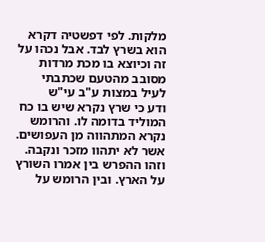מלקות. לפי דפשטיה דקרא הוא בשרץ לבד. אבל נכהו על זה וכיוצא בו מכת מרדות מסובב מהטעם שכתבתי לעיל במצות ע"ב עי"ש
ודע כי שרץ נקרא שיש בו כח המוליד בדומה לו. והרומש נקרא המתהווה מן העפושים. אשר לא יתהוו מזכר ונקבה. וזהו ההפרש בין אמרו השורץ על הארץ. ובין הרומש על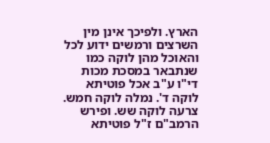הארץ. ולפיכך אינן מין השרצים ורמשים ידוע לכל והאוכל מהן לוקה כמו שנתבאר במסכת מכות די"ו ע"ב אכל פוטיתא לוקה ד'. נמלה לוקה חמש. צרעה לוקה שש. ופירש הרמב"ם ז"ל פוטיתא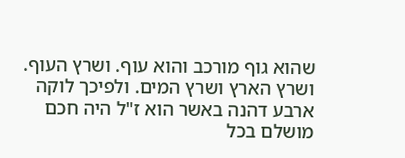שהוא גוף מורכב והוא עוף. ושרץ העוף. ושרץ הארץ ושרץ המים. ולפיכך לוקה ארבע דהנה באשר הוא ז"ל היה חכם מושלם בכל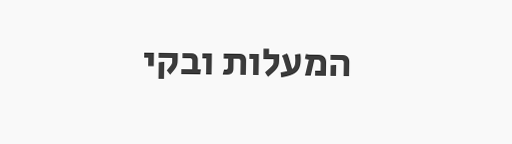המעלות ובקי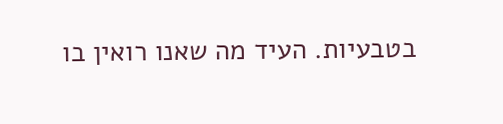בטבעיות. העיד מה שאנו רואין בו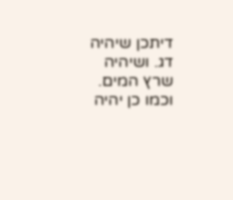דיתכן שיהיה דג. ושיהיה שרץ המים. וכמו כן יהיה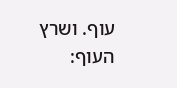עוף. ושרץ העוף: